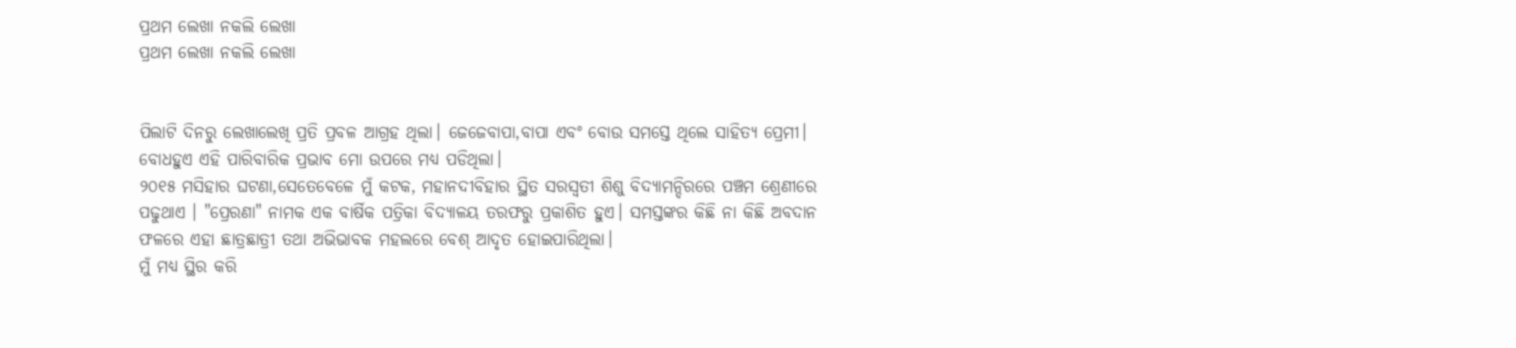ପ୍ରଥମ ଲେଖା ନକଲି ଲେଖା
ପ୍ରଥମ ଲେଖା ନକଲି ଲେଖା


ପିଲାଟି ଦିନରୁ ଲେଖାଲେଖି ପ୍ରତି ପ୍ରବଳ ଆଗ୍ରହ ଥିଲା। ଜେଜେବାପା,ବାପା ଏବଂ ବୋଉ ସମସ୍ତେ ଥିଲେ ସାହିତ୍ୟ ପ୍ରେମୀ। ବୋଧହୁଏ ଏହି ପାରିବାରିକ ପ୍ରଭାବ ମୋ ଉପରେ ମଧ୍ୟ ପଡିଥିଲା।
୨୦୧୫ ମସିହାର ଘଟଣା,ସେତେବେଳେ ମୁଁ କଟକ, ମହାନଦୀବିହାର ସ୍ଥିତ ସରସ୍ୱତୀ ଶିଶୁ ବିଦ୍ୟାମନ୍ଦିରରେ ପଞ୍ଚମ ଶ୍ରେଣୀରେ ପଢୁଥାଏ । "ପ୍ରେରଣା" ନାମକ ଏକ ବାର୍ଷିକ ପତ୍ରିକା ବିଦ୍ୟାଳୟ ତରଫରୁ ପ୍ରକାଶିତ ହୁଏ। ସମସ୍ତଙ୍କର କିଛି ନା କିଛି ଅବଦାନ ଫଳରେ ଏହା ଛାତ୍ରଛାତ୍ରୀ ତଥା ଅଭିଭାବକ ମହଲରେ ବେଶ୍ ଆଦୃତ ହୋଇପାରିଥିଲା।
ମୁଁ ମଧ୍ୟ ସ୍ଥିର କରି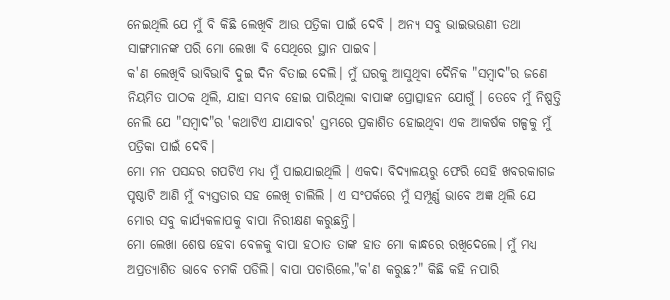ନେଇଥିଲି ଯେ ମୁଁ ବି କିଛି ଲେଖିବି ଆଉ ପତ୍ରିକା ପାଇଁ ଦେବି । ଅନ୍ୟ ସବୁ ଭାଇଭଉଣୀ ତଥା ସାଙ୍ଗମାନଙ୍କ ପରି ମୋ ଲେଖା ବି ସେଥିରେ ସ୍ଥାନ ପାଇବ।
କ'ଣ ଲେଖିବି ଭାବିଭାବି ଦୁଇ ଦିନ ବିତାଇ ଦେଲି। ମୁଁ ଘରକୁ ଆସୁଥିବା ଦୈନିକ "ସମ୍ବାଦ"ର ଜଣେ ନିୟମିତ ପାଠକ ଥିଲି, ଯାହା ସମ୍ଭବ ହୋଇ ପାରିଥିଲା ବାପାଙ୍କ ପ୍ରୋତ୍ସାହନ ଯୋଗୁଁ । ତେବେ ମୁଁ ନିଷ୍ପତ୍ତି ନେଲି ଯେ "ସମ୍ବାଦ"ର 'କଥାଟିଏ ଯାଯାବର' ସ୍ତମ୍ଭରେ ପ୍ରକାଶିତ ହୋଇଥିବା ଏକ ଆକର୍ଷକ ଗଳ୍ପକୁ ମୁଁ ପତ୍ରିକା ପାଇଁ ଦେବି।
ମୋ ମନ ପସନ୍ଦର ଗପଟିଏ ମଧ୍ୟ ମୁଁ ପାଇଯାଇଥିଲି । ଏକଦା ବିଦ୍ୟାଳୟରୁ ଫେରି ସେହି ଖବରକାଗଜ ପୃଷ୍ଠାଟି ଆଣି ମୁଁ ବ୍ୟସ୍ତତାର ସହ ଲେଖି ଚାଲିଲି । ଏ ସଂପର୍କରେ ମୁଁ ସମ୍ପୂର୍ଣ୍ଣ ଭାବେ ଅଜ୍ଞ ଥିଲି ଯେ ମୋର ସବୁ କାର୍ଯ୍ୟକଳାପକୁ ବାପା ନିରୀକ୍ଷଣ କରୁଛନ୍ତି।
ମୋ ଲେଖା ଶେଷ ହେବା ବେଳକୁ ବାପା ହଠାତ ତାଙ୍କ ହାତ ମୋ କାନ୍ଧରେ ରଖିଦେଲେ। ମୁଁ ମଧ୍ୟ ଅପ୍ରତ୍ୟାଶିତ ଭାବେ ଚମକି ପଡିଲି। ବାପା ପଚାରିଲେ,"କ'ଣ କରୁଛ?" କିଛି କହି ନପାରି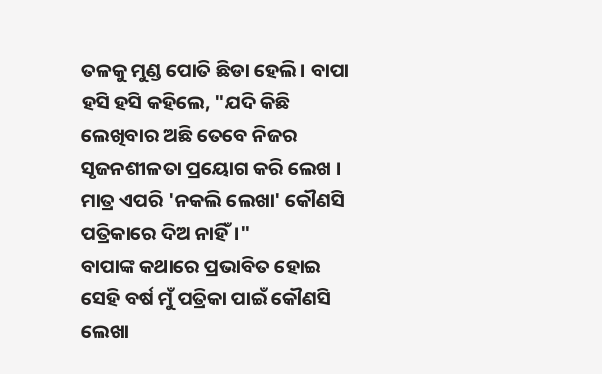ତଳକୁ ମୁଣ୍ଡ ପୋତି ଛିଡା ହେଲି। ବାପା ହସି ହସି କହିଲେ, "ଯଦି କିଛି ଲେଖିବାର ଅଛି ତେବେ ନିଜର ସୃଜନଶୀଳତା ପ୍ରୟୋଗ କରି ଲେଖ । ମାତ୍ର ଏପରି 'ନକଲି ଲେଖା' କୌଣସି ପତ୍ରିକାରେ ଦିଅ ନାହିଁ।"
ବାପାଙ୍କ କଥାରେ ପ୍ରଭାବିତ ହୋଇ ସେହି ବର୍ଷ ମୁଁ ପତ୍ରିକା ପାଇଁ କୌଣସି ଲେଖା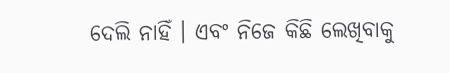ଦେଲି ନାହିଁ । ଏବଂ ନିଜେ କିଛି ଲେଖିବାକୁ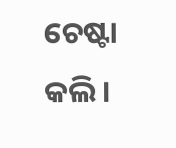ଚେଷ୍ଟା କଲି।